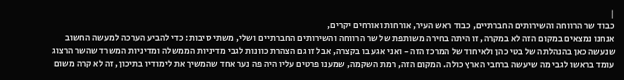|
כבוד שר הרווחה והשירותים החברתיים, כבוד ראש העיר, אורחות ואורחים יקרים,
אנחנו נמצאים במקום הזה לא במקרה, זו היתה בחירה משותפת של שר הרווחה והשירותים החברתיים ושלי, משתי סיבות: כדי להביע הערכה למעשה החשוב שנעשה כאן בהנהלתה של בטי כהן ולאיחוד של המרכז הזה - ואני אגע בו בקצרה, אבל זו גם הצהרת כוונות לגבי מדיניות הממשלה ומדיניות המשרד שהשר הרצוג עומד בראשו לגבי מה שיעשה ברחבי הארץ כולה. המקום הזה, רמת השקמה, שמענו פרטים עליו היה פה נער אחד שהמשיך את לימודיו בתיכון, זה לא קרה משום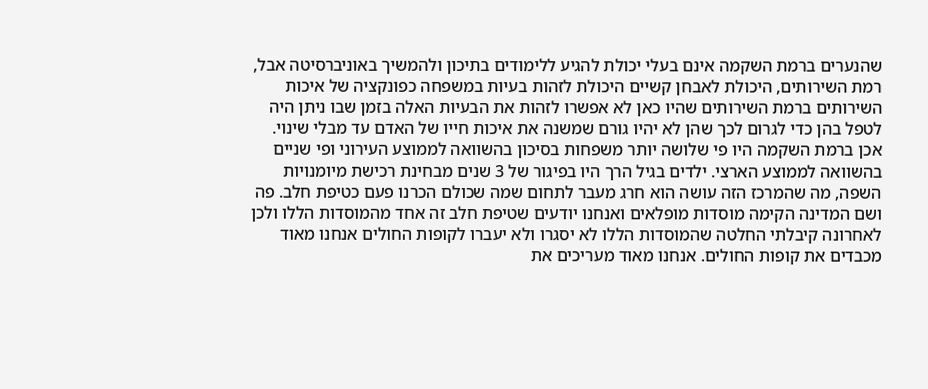שהנערים ברמת השקמה אינם בעלי יכולת להגיע ללימודים בתיכון ולהמשיך באוניברסיטה אבל, רמת השירותים, היכולת לאבחן קשיים היכולת לזהות בעיות במשפחה כפונקציה של איכות השירותים ברמת השירותים שהיו כאן לא אפשרו לזהות את הבעיות האלה בזמן שבו ניתן היה לטפל בהן כדי לגרום לכך שהן לא יהיו גורם שמשנה את איכות חייו של האדם עד מבלי שינוי.
אכן ברמת השקמה היו פי שלושה יותר משפחות בסיכון בהשוואה לממוצע העירוני ופי שניים בהשוואה לממוצע הארצי. ילדים בגיל הרך היו בפיגור של 3 שנים מבחינת רכישת מיומנויות השפה, מה שהמרכז הזה עושה הוא חרג מעבר לתחום שמה שכולם הכרנו פעם כטיפת חלב. פה ושם המדינה הקימה מוסדות מופלאים ואנחנו יודעים שטיפת חלב זה אחד מהמוסדות הללו ולכן לאחרונה קיבלתי החלטה שהמוסדות הללו לא יסגרו ולא יעברו לקופות החולים אנחנו מאוד מכבדים את קופות החולים. אנחנו מאוד מעריכים את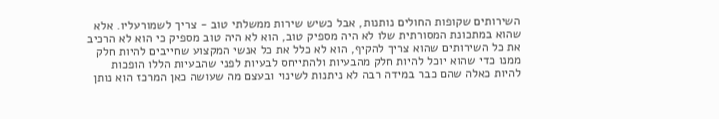השירותים שקופות החולים נותנות, אבל כשיש שירות ממשלתי טוב - צריך לשמורעליו. אלא שהוא במתכונת המסורתית שלו לא היה מספיק טוב, הוא לא היה טוב מספיק כי הוא לא הרכיב את כל השירותים שהוא צריך להקיף, הוא לא כלל את כל אנשי המקצוע שחייבים להיות חלק ממנו כדי שהוא יוכל להיות חלק מהבעיות ולהתייחס לבעיות לפני שהבעיות הללו הופכות להיות כאלה שהם כבר במידה רבה לא ניתנות לשינוי ובעצם מה שעושה כאן המרכז הוא נותן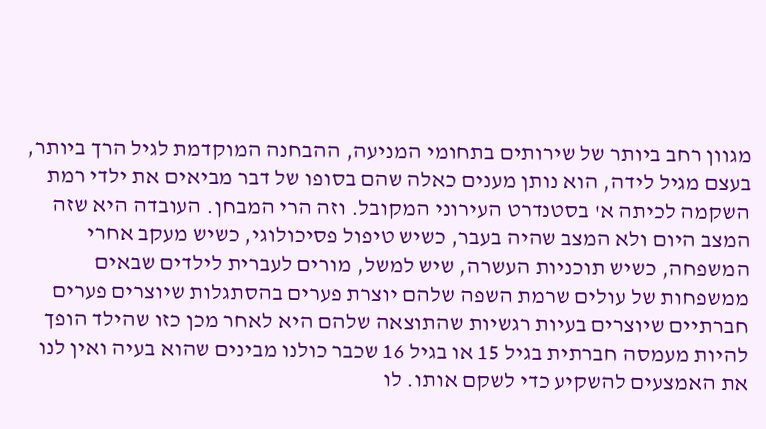מגוון רחב ביותר של שירותים בתחומי המניעה, ההבחנה המוקדמת לגיל הרך ביותר, בעצם מגיל לידה, הוא נותן מענים כאלה שהם בסופו של דבר מביאים את ילדי רמת השקמה לכיתה א' בסטנדרט העירוני המקובל. וזה הרי המבחן. העובדה היא שזה המצב היום ולא המצב שהיה בעבר, כשיש טיפול פסיכולוגי, כשיש מעקב אחרי המשפחה, כשיש תוכניות העשרה, שיש למשל, מורים לעברית לילדים שבאים ממשפחות של עולים שרמת השפה שלהם יוצרת פערים בהסתגלות שיוצרים פערים חברתיים שיוצרים בעיות רגשיות שהתוצאה שלהם היא לאחר מכן כזו שהילד הופך להיות מעמסה חברתית בגיל 15 או בגיל 16 שכבר כולנו מבינים שהוא בעיה ואין לנו את האמצעים להשקיע כדי לשקם אותו. לו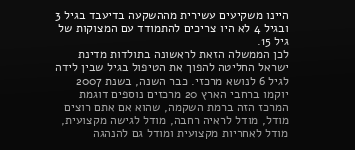היינו משקיעים עשירית מההשקעה בדיעבד בגיל 3 ובגיל 4 לא היו צריכים להתמודד עם המצוקות של גיל 15.
לכן הממשלה הזאת לראשונה בתולדות מדינת ישראל החליטה להפוך את הטיפול בגיל שבין לידה לגיל 6 לנושא מרכזי. כבר השנה, בשנת 2007 יוקמו ברחבי הארץ 20 מרכזים נוספים דוגמת המרכז הזה ברמת השקמה, שהוא אם אתם רוצים מודל, מודל לראיה רחבה, מודל לגישה מקצועית, מודל לאחריות מקצועית ומודל גם להנהגה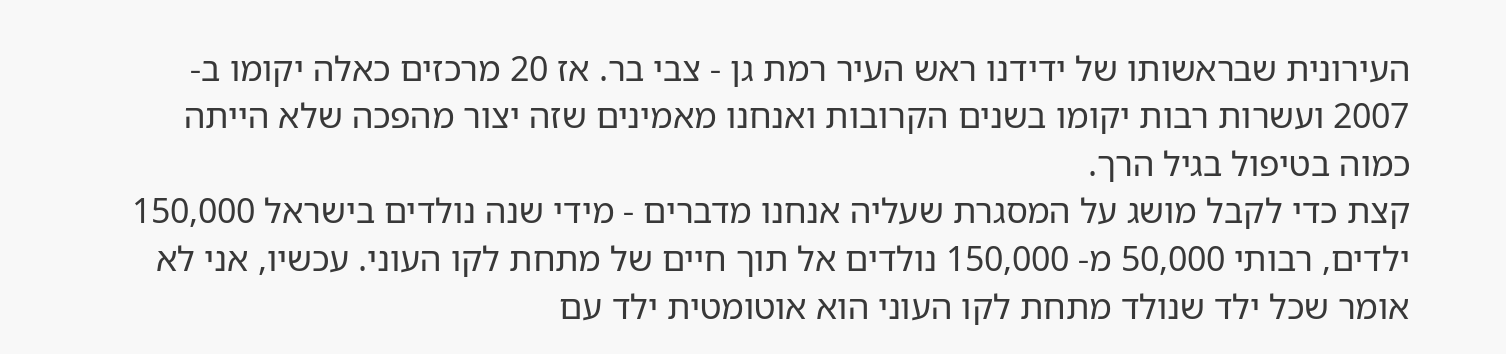העירונית שבראשותו של ידידנו ראש העיר רמת גן - צבי בר. אז 20 מרכזים כאלה יקומו ב- 2007 ועשרות רבות יקומו בשנים הקרובות ואנחנו מאמינים שזה יצור מהפכה שלא הייתה כמוה בטיפול בגיל הרך.
קצת כדי לקבל מושג על המסגרת שעליה אנחנו מדברים - מידי שנה נולדים בישראל 150,000 ילדים, רבותי 50,000 מ- 150,000 נולדים אל תוך חיים של מתחת לקו העוני. עכשיו, אני לא אומר שכל ילד שנולד מתחת לקו העוני הוא אוטומטית ילד עם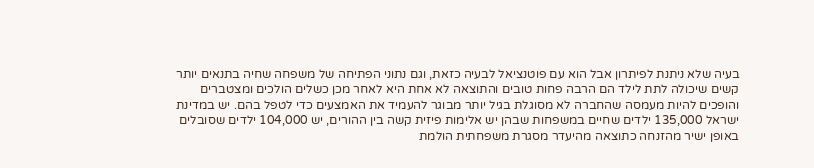בעיה שלא ניתנת לפיתרון אבל הוא עם פוטנציאל לבעיה כזאת, וגם נתוני הפתיחה של משפחה שחיה בתנאים יותר קשים שיכולה לתת לילד הם הרבה פחות טובים והתוצאה לא אחת היא לאחר מכן כשלים הולכים ומצטברים והופכים להיות מעמסה שהחברה לא מסוגלת בגיל יותר מבוגר להעמיד את האמצעים כדי לטפל בהם. יש במדינת ישראל 135,000 ילדים שחיים במשפחות שבהן יש אלימות פיזית קשה בין ההורים, יש 104,000 ילדים שסובלים באופן ישיר מהזנחה כתוצאה מהיעדר מסגרת משפחתית הולמת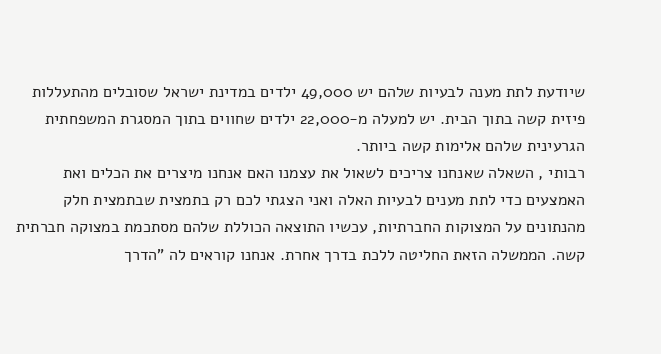שיודעת לתת מענה לבעיות שלהם יש 49,000 ילדים במדינת ישראל שסובלים מהתעללות פיזית קשה בתוך הבית. יש למעלה מ-22,000 ילדים שחווים בתוך המסגרת המשפחתית הגרעינית שלהם אלימות קשה ביותר.
רבותי , השאלה שאנחנו צריכים לשאול את עצמנו האם אנחנו מיצרים את הכלים ואת האמצעים כדי לתת מענים לבעיות האלה ואני הצגתי לכם רק בתמצית שבתמצית חלק מהנתונים על המצוקות החברתיות, עכשיו התוצאה הכוללת שלהם מסתכמת במצוקה חברתית קשה. הממשלה הזאת החליטה ללכת בדרך אחרת. אנחנו קוראים לה "הדרך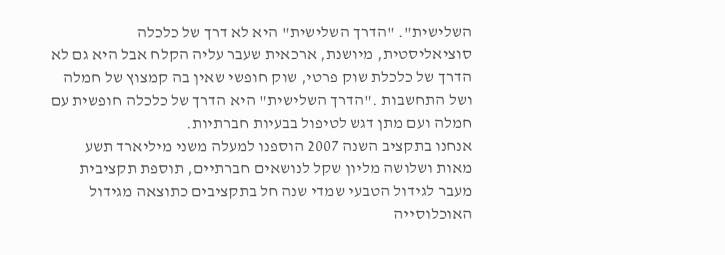השלישית". "הדרך השלישית" היא לא דרך של כלכלה סוציאליסטית, מיושנת, ארכאית שעבר עליה הקלח אבל היא גם לא הדרך של כלכלת שוק פרטי, שוק חופשי שאין בה קמצוץ של חמלה ושל התחשבות ."הדרך השלישית" היא הדרך של כלכלה חופשית עם חמלה ועם מתן דגש לטיפול בבעיות חברתיות.
אנחנו בתקציב השנה 2007 הוספנו למעלה משני מיליארד תשע מאות ושלושה מליון שקל לנושאים חברתיים, תוספת תקציבית מעבר לגידול הטבעי שמדי שנה חל בתקציבים כתוצאה מגידול האוכלוסייה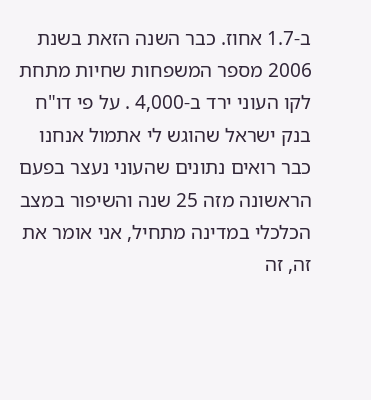ב-1.7 אחוז. כבר השנה הזאת בשנת 2006 מספר המשפחות שחיות מתחת לקו העוני ירד ב-4,000 . על פי דו"ח בנק ישראל שהוגש לי אתמול אנחנו כבר רואים נתונים שהעוני נעצר בפעם הראשונה מזה 25 שנה והשיפור במצב הכלכלי במדינה מתחיל, אני אומר את זה, זה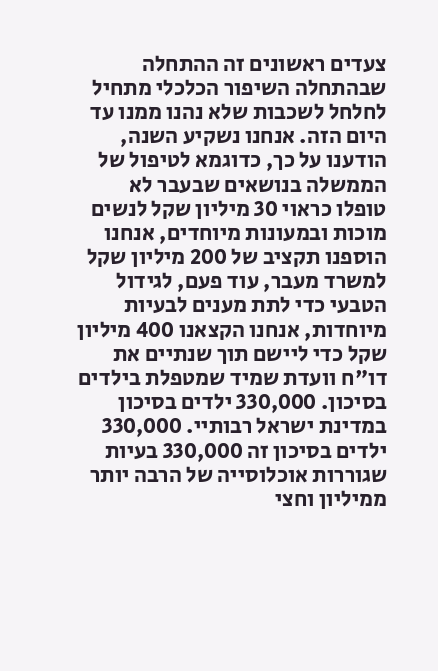צעדים ראשונים זה ההתחלה שבהתחלה השיפור הכלכלי מתחיל לחלחל לשכבות שלא נהנו ממנו עד היום הזה. אנחנו נשקיע השנה, הודענו על כך, כדוגמא לטיפול של הממשלה בנושאים שבעבר לא טופלו כראוי 30 מיליון שקל לנשים מוכות ובמעונות מיוחדים, אנחנו הוספנו תקציב של 200 מיליון שקל למשרד מעבר, עוד פעם, לגידול הטבעי כדי לתת מענים לבעיות מיוחדות, אנחנו הקצאנו 400 מיליון שקל כדי ליישם תוך שנתיים את דו"ח וועדת שמיד שמטפלת בילדים בסיכון. 330,000 ילדים בסיכון במדינת ישראל רבותיי. 330,000 ילדים בסיכון זה 330,000 בעיות שגוררות אוכלוסייה של הרבה יותר ממיליון וחצי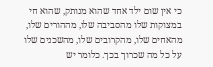כי אין שום ילד אחד שהוא מנותק, שהוא חי במצוקות שלו מהסביבה שלו, מההורים שלו, מהאחים שלו, מהקרובים שלו, מהשכנים שלו על כל מה שכרוך בכך. כלומר יש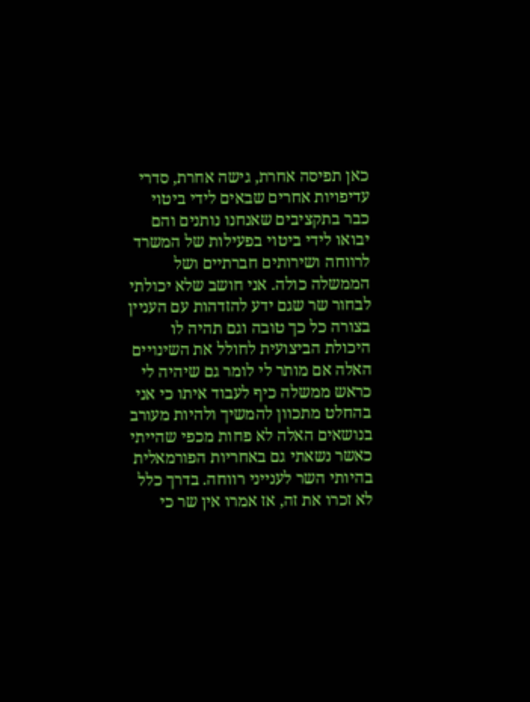כאן תפיסה אחרת, גישה אחרת, סדרי עדיפויות אחרים שבאים לידי ביטוי כבר בתקציבים שאנחנו נותנים והם יבואו לידי ביטוי בפעילות של המשרד לרווחה ושירותים חברתיים ושל הממשלה כולה. אני חושב שלא יכולתי לבחור שר שגם ידע להזדהות עם העניין בצורה כל כך טובה וגם תהיה לו היכולת הביצועית לחולל את השינויים האלה אם מותר לי לומר גם שיהיה לי כראש ממשלה כיף לעבוד איתו כי אני בהחלט מתכוון להמשיך ולהיות מעורב בנושאים האלה לא פחות מכפי שהייתי כאשר נשאתי גם באחריות הפורמאלית בהיותי השר לענייני רווחה. בדרך כלל לא זכרו את זה, אז אמרו אין שר כי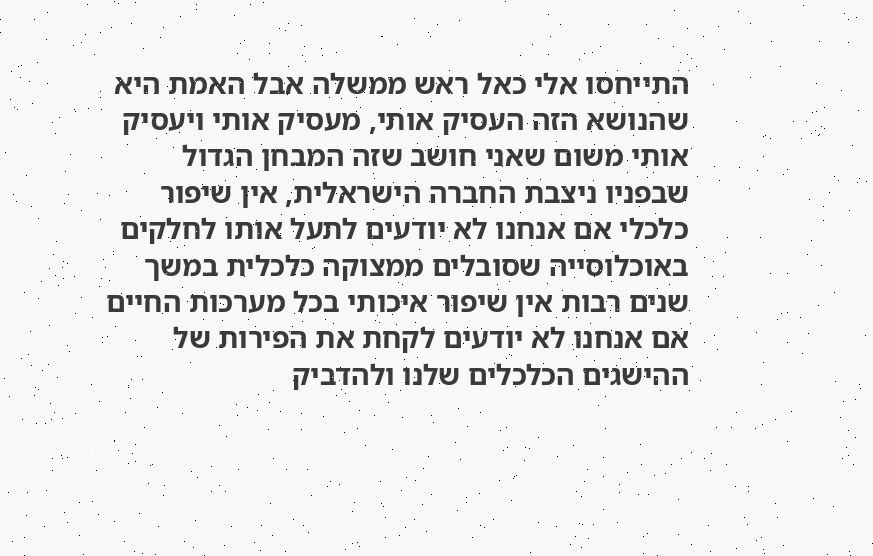התייחסו אלי כאל ראש ממשלה אבל האמת היא שהנושא הזה העסיק אותי, מעסיק אותי ויעסיק אותי משום שאני חושב שזה המבחן הגדול שבפניו ניצבת החברה הישראלית, אין שיפור כלכלי אם אנחנו לא יודעים לתעל אותו לחלקים באוכלוסייה שסובלים ממצוקה כלכלית במשך שנים רבות אין שיפור איכותי בכל מערכות החיים אם אנחנו לא יודעים לקחת את הפירות של ההישגים הכלכלים שלנו ולהדביק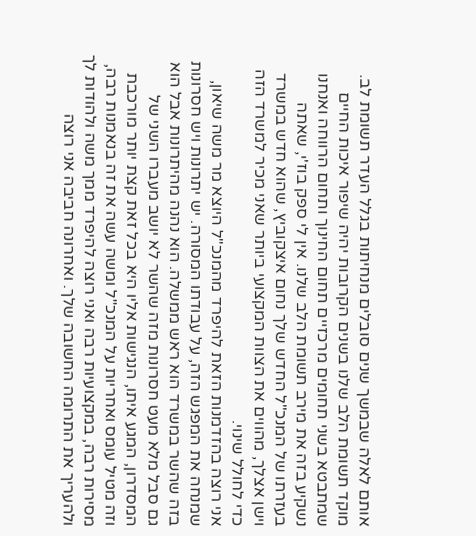אותם לאלה שבמשך שנים סובלים מנחיתות בגלל העדר תשומת לב. מוקד תשומת הלב שלנו בשנים הקרובות יהיה שיפור איכות החיים שמתבטא בשני תחומים מרכזיים תחום החינוך ותחום הרווחה ואנחנו נשקיע בזה את מירב תשומת הלב שלנו. אין לי ספק בוז'י, שאתה בעזרתו של המנכ"ל החדש שלך נחום איצקוביץ, שהוא חדש במשרד וישן אצלך, מהווים את הצוות המקצועי ביותר שאני מכיר למשרד הזה כדי לחולל שינוי.
אני רוצה בהזדמנות הזאת להיפרד מהמנכ"ל היוצא מר משה שיאון, שמנחה את המפגש הזה, על עבודתו המסורה. יש יתרונות ויש חסרונות בזה שהשר במשרד הוא ראש ממשלה. הוא נהנה מהיתרונות אבל הוא גם סבל מלא מעט חסרונות מזה שהשר לא יושב מעברו השני של המסדרון, המגע איתו, הנגישות אליו היא בכל זאת קצת יותר מורכבת וזה מטיל עומס ואחריות על המנכ"ל ומשה עשה את זה בנאמנות רבה, מסירות רבה, במקצועיות רבה ואני רוצה להיפרד ממך משה ולהודות לך ולהעריך את התרומה החשובה שלך. ואחרונה חביבה אני רוצה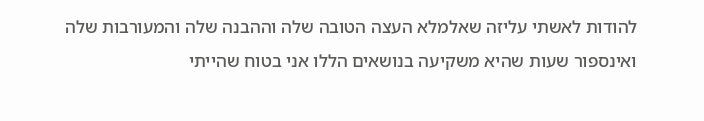להודות לאשתי עליזה שאלמלא העצה הטובה שלה וההבנה שלה והמעורבות שלה ואינספור שעות שהיא משקיעה בנושאים הללו אני בטוח שהייתי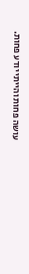עושה פחות והייתי יודע פחות.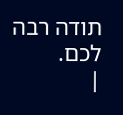תודה רבה לכם.
|